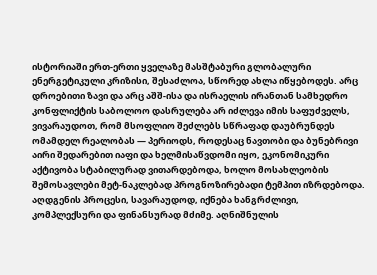ისტორიაში ერთ-ერთი ყველაზე მასშტაბური გლობალური ენერგეტიკული კრიზისი, შესაძლოა, სწორედ ახლა იწყებოდეს. არც დროებითი ზავი და არც აშშ-ისა და ისრაელის ირანთან სამხედრო კონფლიქტის საბოლოო დასრულება არ იძლევა იმის საფუძველს, ვივარაუდოთ, რომ მსოფლიო შეძლებს სწრაფად დაუბრუნდეს ომამდელ რეალობას — პერიოდს, როდესაც ნავთობი და ბუნებრივი აირი შედარებით იაფი და ხელმისაწვდომი იყო, ეკონომიკური აქტივობა სტაბილურად ვითარდებოდა, ხოლო მოსახლეობის შემოსავლები მეტ-ნაკლებად პროგნოზირებადი ტემპით იზრდებოდა.
აღდგენის პროცესი, სავარაუდოდ, იქნება ხანგრძლივი, კომპლექსური და ფინანსურად მძიმე. აღნიშნულის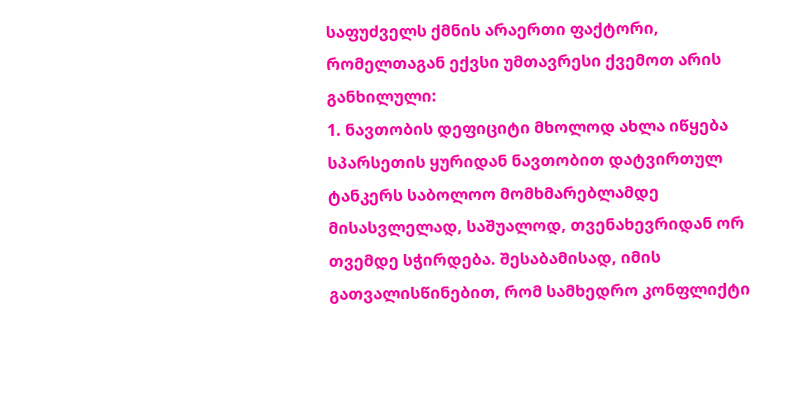საფუძველს ქმნის არაერთი ფაქტორი, რომელთაგან ექვსი უმთავრესი ქვემოთ არის განხილული:
1. ნავთობის დეფიციტი მხოლოდ ახლა იწყება
სპარსეთის ყურიდან ნავთობით დატვირთულ ტანკერს საბოლოო მომხმარებლამდე მისასვლელად, საშუალოდ, თვენახევრიდან ორ თვემდე სჭირდება. შესაბამისად, იმის გათვალისწინებით, რომ სამხედრო კონფლიქტი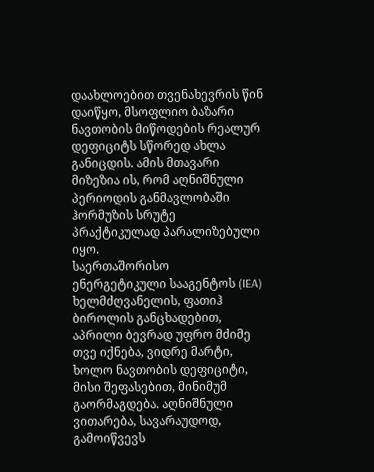დაახლოებით თვენახევრის წინ დაიწყო, მსოფლიო ბაზარი ნავთობის მიწოდების რეალურ დეფიციტს სწორედ ახლა განიცდის. ამის მთავარი მიზეზია ის, რომ აღნიშნული პერიოდის განმავლობაში ჰორმუზის სრუტე პრაქტიკულად პარალიზებული იყო.
საერთაშორისო ენერგეტიკული სააგენტოს (IEA) ხელმძღვანელის, ფათიჰ ბიროლის განცხადებით, აპრილი ბევრად უფრო მძიმე თვე იქნება, ვიდრე მარტი, ხოლო ნავთობის დეფიციტი, მისი შეფასებით, მინიმუმ გაორმაგდება. აღნიშნული ვითარება, სავარაუდოდ, გამოიწვევს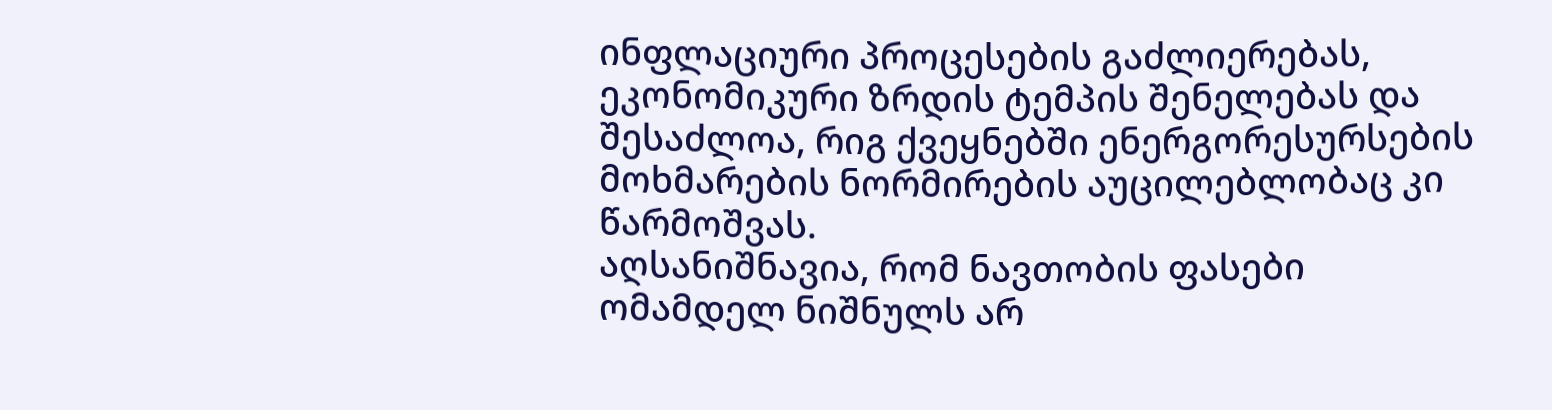ინფლაციური პროცესების გაძლიერებას, ეკონომიკური ზრდის ტემპის შენელებას და შესაძლოა, რიგ ქვეყნებში ენერგორესურსების მოხმარების ნორმირების აუცილებლობაც კი წარმოშვას.
აღსანიშნავია, რომ ნავთობის ფასები ომამდელ ნიშნულს არ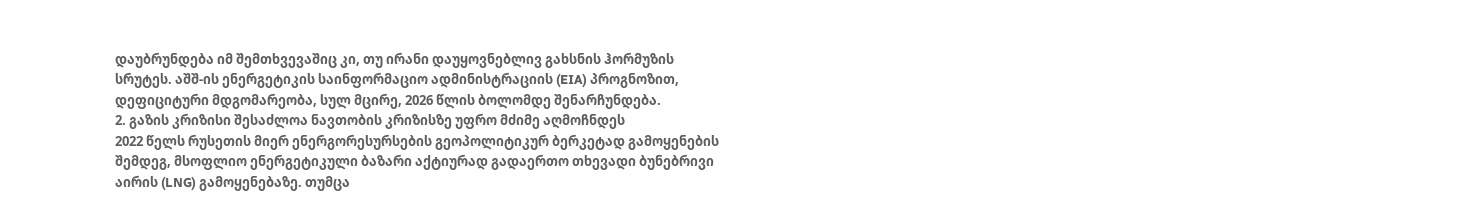დაუბრუნდება იმ შემთხვევაშიც კი, თუ ირანი დაუყოვნებლივ გახსნის ჰორმუზის სრუტეს. აშშ-ის ენერგეტიკის საინფორმაციო ადმინისტრაციის (EIA) პროგნოზით, დეფიციტური მდგომარეობა, სულ მცირე, 2026 წლის ბოლომდე შენარჩუნდება.
2. გაზის კრიზისი შესაძლოა ნავთობის კრიზისზე უფრო მძიმე აღმოჩნდეს
2022 წელს რუსეთის მიერ ენერგორესურსების გეოპოლიტიკურ ბერკეტად გამოყენების შემდეგ, მსოფლიო ენერგეტიკული ბაზარი აქტიურად გადაერთო თხევადი ბუნებრივი აირის (LNG) გამოყენებაზე. თუმცა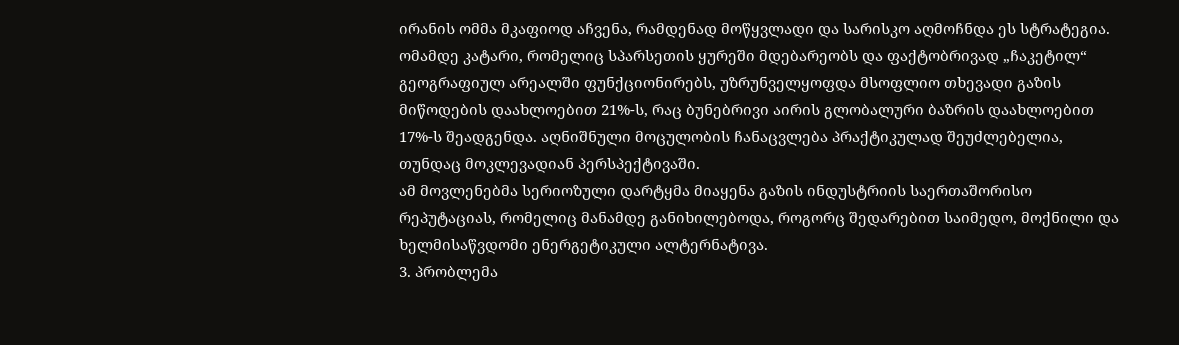ირანის ომმა მკაფიოდ აჩვენა, რამდენად მოწყვლადი და სარისკო აღმოჩნდა ეს სტრატეგია.
ომამდე კატარი, რომელიც სპარსეთის ყურეში მდებარეობს და ფაქტობრივად „ჩაკეტილ“ გეოგრაფიულ არეალში ფუნქციონირებს, უზრუნველყოფდა მსოფლიო თხევადი გაზის მიწოდების დაახლოებით 21%-ს, რაც ბუნებრივი აირის გლობალური ბაზრის დაახლოებით 17%-ს შეადგენდა. აღნიშნული მოცულობის ჩანაცვლება პრაქტიკულად შეუძლებელია, თუნდაც მოკლევადიან პერსპექტივაში.
ამ მოვლენებმა სერიოზული დარტყმა მიაყენა გაზის ინდუსტრიის საერთაშორისო რეპუტაციას, რომელიც მანამდე განიხილებოდა, როგორც შედარებით საიმედო, მოქნილი და ხელმისაწვდომი ენერგეტიკული ალტერნატივა.
3. პრობლემა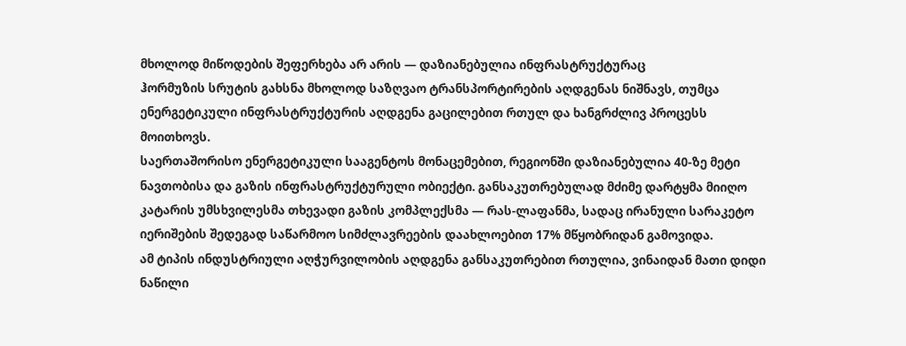მხოლოდ მიწოდების შეფერხება არ არის — დაზიანებულია ინფრასტრუქტურაც
ჰორმუზის სრუტის გახსნა მხოლოდ საზღვაო ტრანსპორტირების აღდგენას ნიშნავს, თუმცა ენერგეტიკული ინფრასტრუქტურის აღდგენა გაცილებით რთულ და ხანგრძლივ პროცესს მოითხოვს.
საერთაშორისო ენერგეტიკული სააგენტოს მონაცემებით, რეგიონში დაზიანებულია 40-ზე მეტი ნავთობისა და გაზის ინფრასტრუქტურული ობიექტი. განსაკუთრებულად მძიმე დარტყმა მიიღო კატარის უმსხვილესმა თხევადი გაზის კომპლექსმა — რას-ლაფანმა, სადაც ირანული სარაკეტო იერიშების შედეგად საწარმოო სიმძლავრეების დაახლოებით 17% მწყობრიდან გამოვიდა.
ამ ტიპის ინდუსტრიული აღჭურვილობის აღდგენა განსაკუთრებით რთულია, ვინაიდან მათი დიდი ნაწილი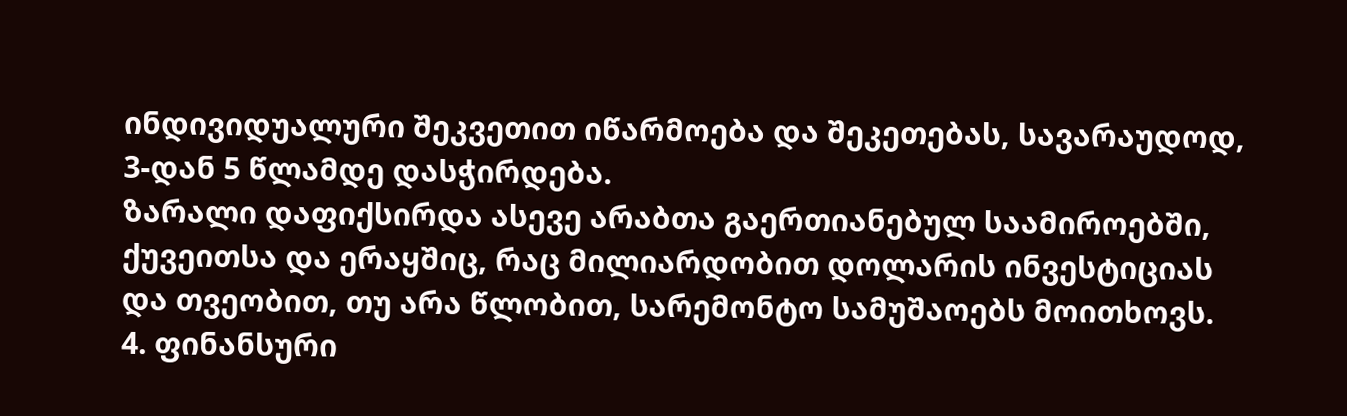ინდივიდუალური შეკვეთით იწარმოება და შეკეთებას, სავარაუდოდ, 3-დან 5 წლამდე დასჭირდება.
ზარალი დაფიქსირდა ასევე არაბთა გაერთიანებულ საამიროებში, ქუვეითსა და ერაყშიც, რაც მილიარდობით დოლარის ინვესტიციას და თვეობით, თუ არა წლობით, სარემონტო სამუშაოებს მოითხოვს.
4. ფინანსური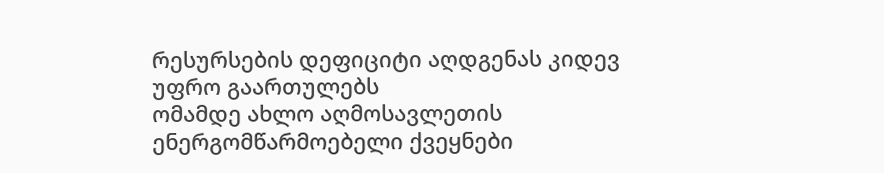რესურსების დეფიციტი აღდგენას კიდევ უფრო გაართულებს
ომამდე ახლო აღმოსავლეთის ენერგომწარმოებელი ქვეყნები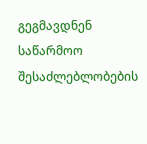გეგმავდნენ საწარმოო შესაძლებლობების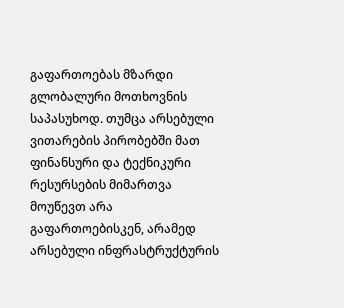გაფართოებას მზარდი გლობალური მოთხოვნის საპასუხოდ. თუმცა არსებული ვითარების პირობებში მათ ფინანსური და ტექნიკური რესურსების მიმართვა მოუწევთ არა გაფართოებისკენ, არამედ არსებული ინფრასტრუქტურის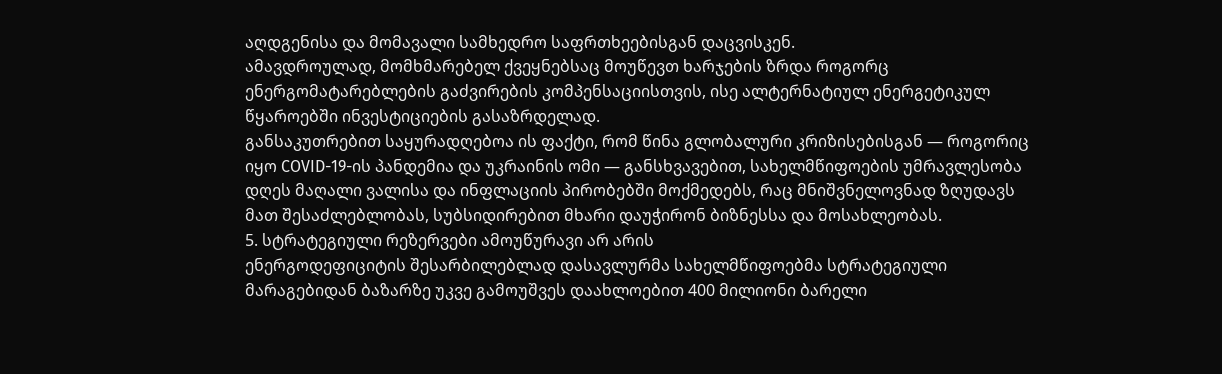აღდგენისა და მომავალი სამხედრო საფრთხეებისგან დაცვისკენ.
ამავდროულად, მომხმარებელ ქვეყნებსაც მოუწევთ ხარჯების ზრდა როგორც ენერგომატარებლების გაძვირების კომპენსაციისთვის, ისე ალტერნატიულ ენერგეტიკულ წყაროებში ინვესტიციების გასაზრდელად.
განსაკუთრებით საყურადღებოა ის ფაქტი, რომ წინა გლობალური კრიზისებისგან — როგორიც იყო COVID-19-ის პანდემია და უკრაინის ომი — განსხვავებით, სახელმწიფოების უმრავლესობა დღეს მაღალი ვალისა და ინფლაციის პირობებში მოქმედებს, რაც მნიშვნელოვნად ზღუდავს მათ შესაძლებლობას, სუბსიდირებით მხარი დაუჭირონ ბიზნესსა და მოსახლეობას.
5. სტრატეგიული რეზერვები ამოუწურავი არ არის
ენერგოდეფიციტის შესარბილებლად დასავლურმა სახელმწიფოებმა სტრატეგიული მარაგებიდან ბაზარზე უკვე გამოუშვეს დაახლოებით 400 მილიონი ბარელი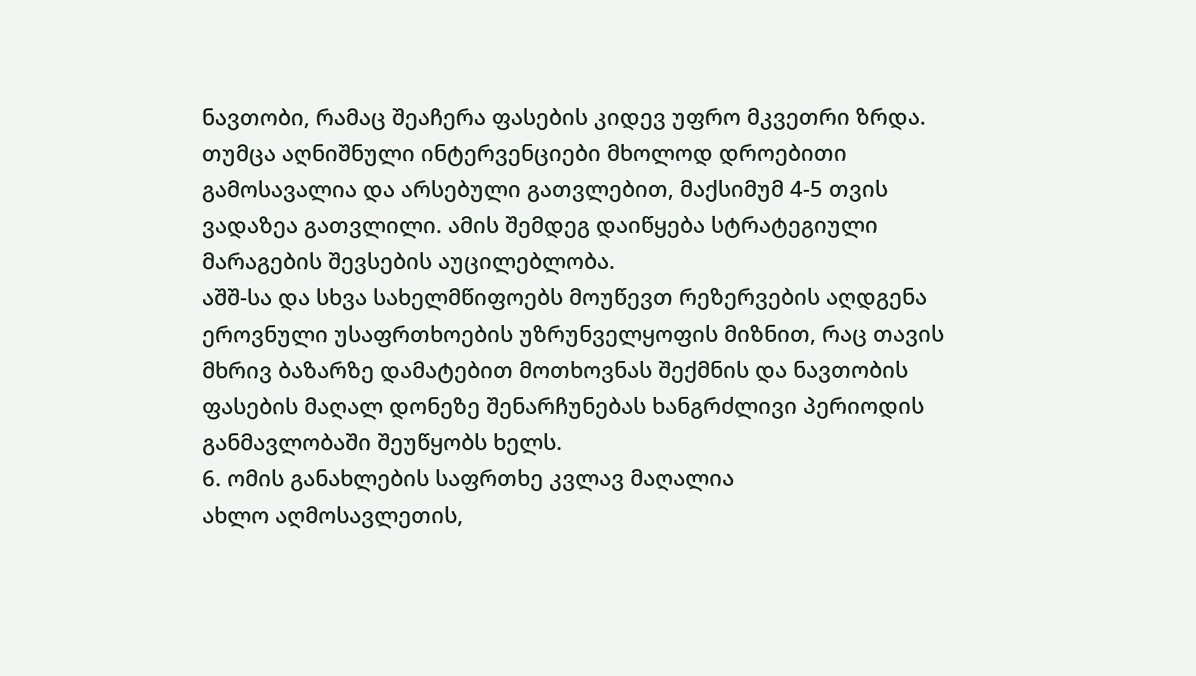ნავთობი, რამაც შეაჩერა ფასების კიდევ უფრო მკვეთრი ზრდა.
თუმცა აღნიშნული ინტერვენციები მხოლოდ დროებითი გამოსავალია და არსებული გათვლებით, მაქსიმუმ 4-5 თვის ვადაზეა გათვლილი. ამის შემდეგ დაიწყება სტრატეგიული მარაგების შევსების აუცილებლობა.
აშშ-სა და სხვა სახელმწიფოებს მოუწევთ რეზერვების აღდგენა ეროვნული უსაფრთხოების უზრუნველყოფის მიზნით, რაც თავის მხრივ ბაზარზე დამატებით მოთხოვნას შექმნის და ნავთობის ფასების მაღალ დონეზე შენარჩუნებას ხანგრძლივი პერიოდის განმავლობაში შეუწყობს ხელს.
6. ომის განახლების საფრთხე კვლავ მაღალია
ახლო აღმოსავლეთის,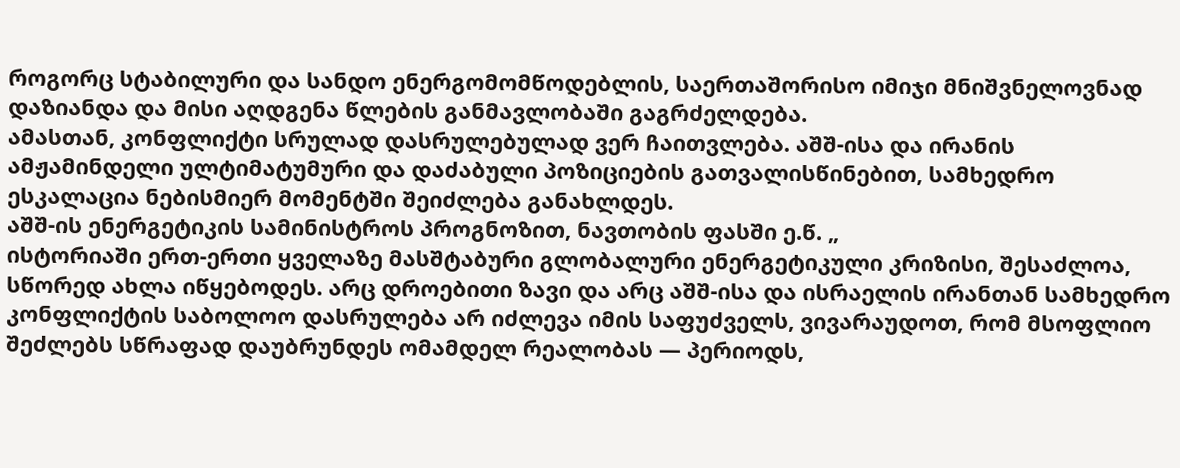როგორც სტაბილური და სანდო ენერგომომწოდებლის, საერთაშორისო იმიჯი მნიშვნელოვნად დაზიანდა და მისი აღდგენა წლების განმავლობაში გაგრძელდება.
ამასთან, კონფლიქტი სრულად დასრულებულად ვერ ჩაითვლება. აშშ-ისა და ირანის ამჟამინდელი ულტიმატუმური და დაძაბული პოზიციების გათვალისწინებით, სამხედრო ესკალაცია ნებისმიერ მომენტში შეიძლება განახლდეს.
აშშ-ის ენერგეტიკის სამინისტროს პროგნოზით, ნავთობის ფასში ე.წ. „
ისტორიაში ერთ-ერთი ყველაზე მასშტაბური გლობალური ენერგეტიკული კრიზისი, შესაძლოა, სწორედ ახლა იწყებოდეს. არც დროებითი ზავი და არც აშშ-ისა და ისრაელის ირანთან სამხედრო კონფლიქტის საბოლოო დასრულება არ იძლევა იმის საფუძველს, ვივარაუდოთ, რომ მსოფლიო შეძლებს სწრაფად დაუბრუნდეს ომამდელ რეალობას — პერიოდს,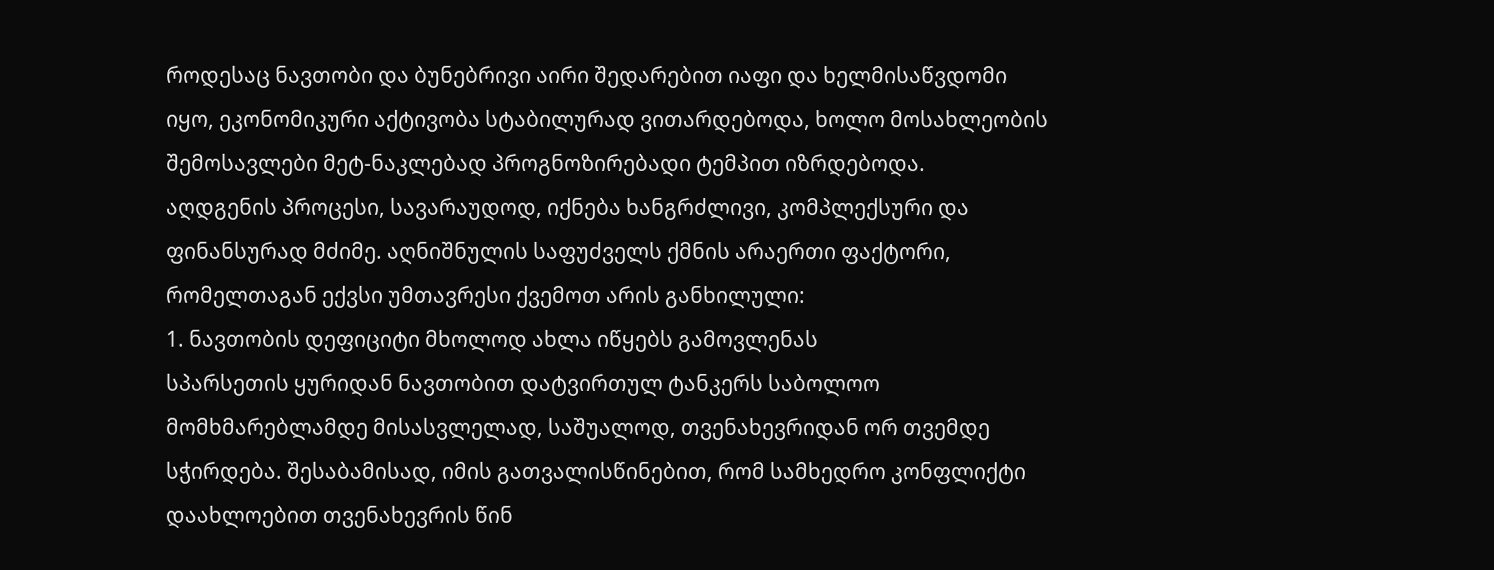როდესაც ნავთობი და ბუნებრივი აირი შედარებით იაფი და ხელმისაწვდომი იყო, ეკონომიკური აქტივობა სტაბილურად ვითარდებოდა, ხოლო მოსახლეობის შემოსავლები მეტ-ნაკლებად პროგნოზირებადი ტემპით იზრდებოდა.
აღდგენის პროცესი, სავარაუდოდ, იქნება ხანგრძლივი, კომპლექსური და ფინანსურად მძიმე. აღნიშნულის საფუძველს ქმნის არაერთი ფაქტორი, რომელთაგან ექვსი უმთავრესი ქვემოთ არის განხილული:
1. ნავთობის დეფიციტი მხოლოდ ახლა იწყებს გამოვლენას
სპარსეთის ყურიდან ნავთობით დატვირთულ ტანკერს საბოლოო მომხმარებლამდე მისასვლელად, საშუალოდ, თვენახევრიდან ორ თვემდე სჭირდება. შესაბამისად, იმის გათვალისწინებით, რომ სამხედრო კონფლიქტი დაახლოებით თვენახევრის წინ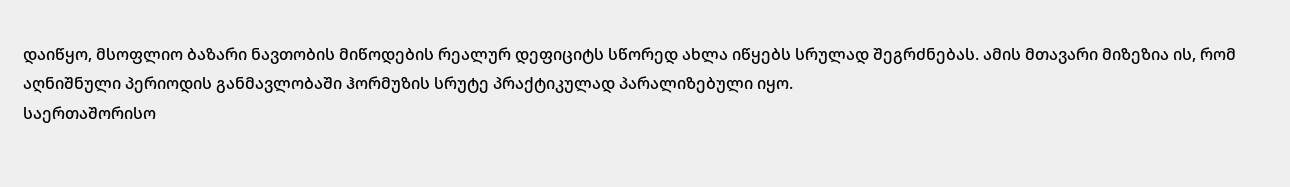დაიწყო, მსოფლიო ბაზარი ნავთობის მიწოდების რეალურ დეფიციტს სწორედ ახლა იწყებს სრულად შეგრძნებას. ამის მთავარი მიზეზია ის, რომ აღნიშნული პერიოდის განმავლობაში ჰორმუზის სრუტე პრაქტიკულად პარალიზებული იყო.
საერთაშორისო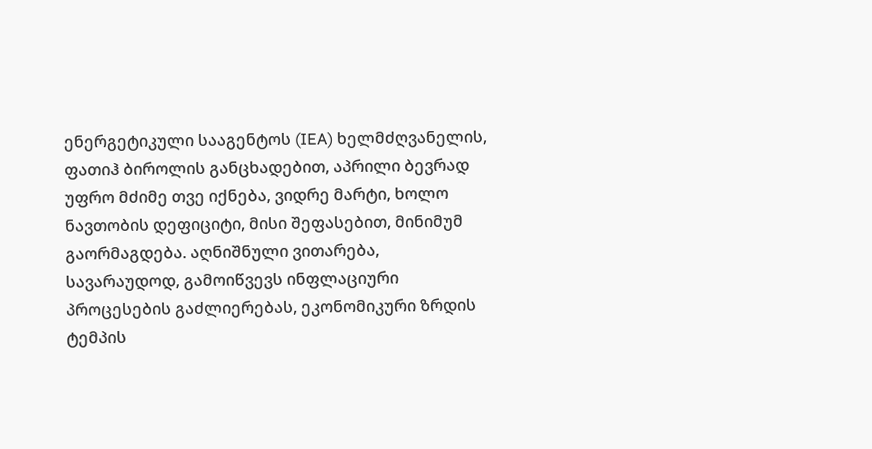ენერგეტიკული სააგენტოს (IEA) ხელმძღვანელის, ფათიჰ ბიროლის განცხადებით, აპრილი ბევრად უფრო მძიმე თვე იქნება, ვიდრე მარტი, ხოლო ნავთობის დეფიციტი, მისი შეფასებით, მინიმუმ გაორმაგდება. აღნიშნული ვითარება, სავარაუდოდ, გამოიწვევს ინფლაციური პროცესების გაძლიერებას, ეკონომიკური ზრდის ტემპის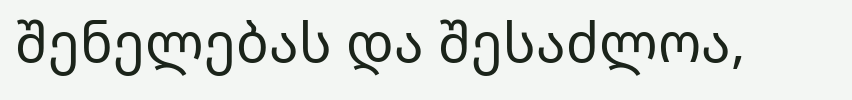შენელებას და შესაძლოა,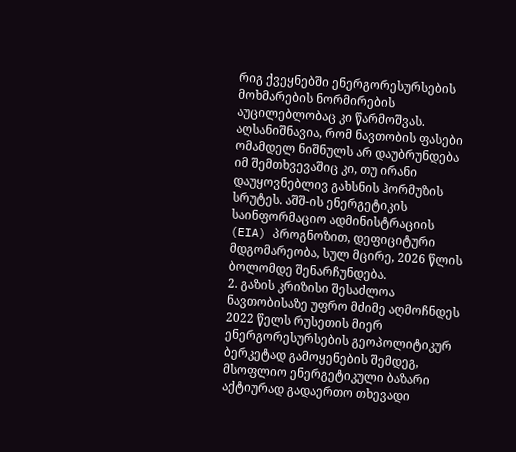რიგ ქვეყნებში ენერგორესურსების მოხმარების ნორმირების აუცილებლობაც კი წარმოშვას.
აღსანიშნავია, რომ ნავთობის ფასები ომამდელ ნიშნულს არ დაუბრუნდება იმ შემთხვევაშიც კი, თუ ირანი დაუყოვნებლივ გახსნის ჰორმუზის სრუტეს. აშშ-ის ენერგეტიკის საინფორმაციო ადმინისტრაციის (EIA) პროგნოზით, დეფიციტური მდგომარეობა, სულ მცირე, 2026 წლის ბოლომდე შენარჩუნდება.
2. გაზის კრიზისი შესაძლოა ნავთობისაზე უფრო მძიმე აღმოჩნდეს
2022 წელს რუსეთის მიერ ენერგორესურსების გეოპოლიტიკურ ბერკეტად გამოყენების შემდეგ, მსოფლიო ენერგეტიკული ბაზარი აქტიურად გადაერთო თხევადი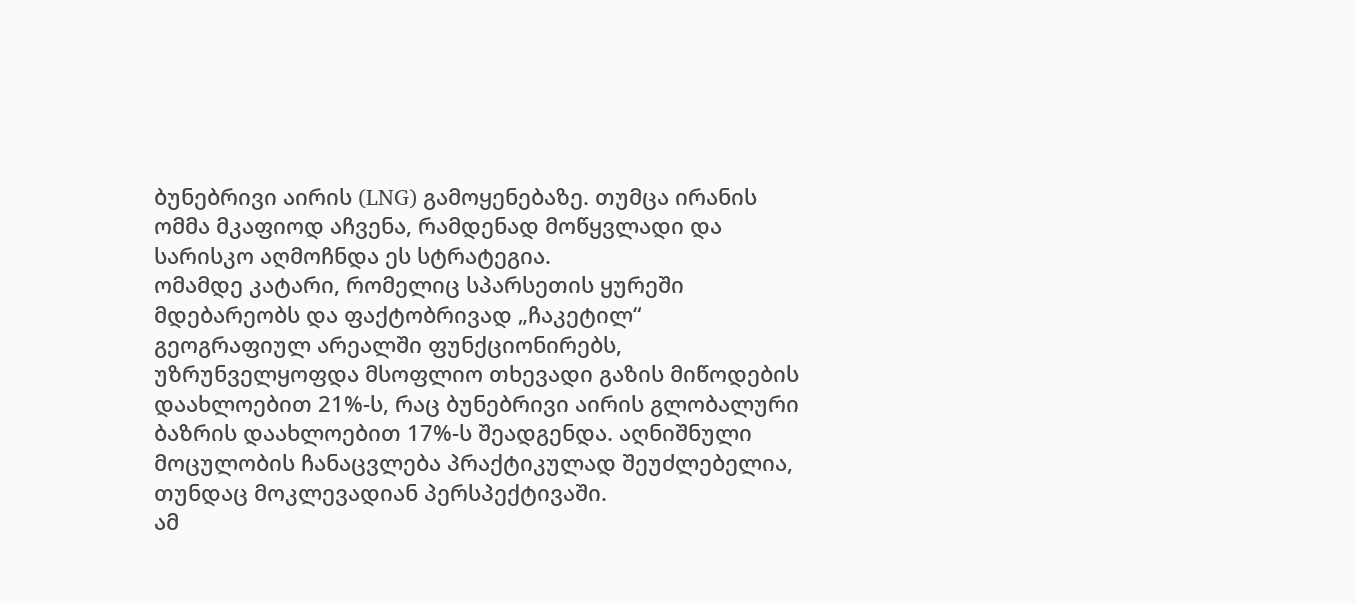ბუნებრივი აირის (LNG) გამოყენებაზე. თუმცა ირანის ომმა მკაფიოდ აჩვენა, რამდენად მოწყვლადი და სარისკო აღმოჩნდა ეს სტრატეგია.
ომამდე კატარი, რომელიც სპარსეთის ყურეში მდებარეობს და ფაქტობრივად „ჩაკეტილ“ გეოგრაფიულ არეალში ფუნქციონირებს, უზრუნველყოფდა მსოფლიო თხევადი გაზის მიწოდების დაახლოებით 21%-ს, რაც ბუნებრივი აირის გლობალური ბაზრის დაახლოებით 17%-ს შეადგენდა. აღნიშნული მოცულობის ჩანაცვლება პრაქტიკულად შეუძლებელია, თუნდაც მოკლევადიან პერსპექტივაში.
ამ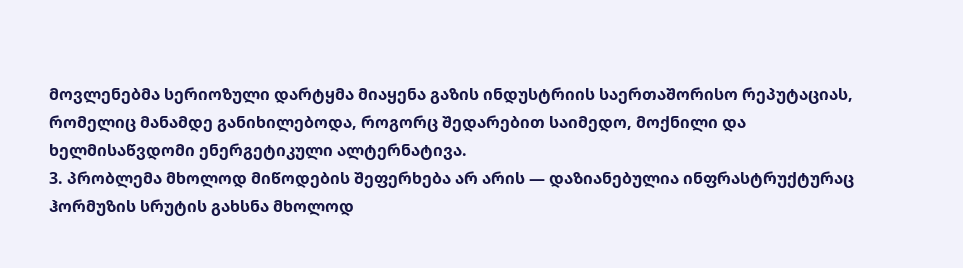მოვლენებმა სერიოზული დარტყმა მიაყენა გაზის ინდუსტრიის საერთაშორისო რეპუტაციას, რომელიც მანამდე განიხილებოდა, როგორც შედარებით საიმედო, მოქნილი და ხელმისაწვდომი ენერგეტიკული ალტერნატივა.
3. პრობლემა მხოლოდ მიწოდების შეფერხება არ არის — დაზიანებულია ინფრასტრუქტურაც
ჰორმუზის სრუტის გახსნა მხოლოდ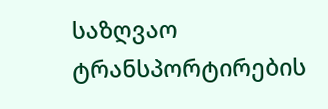საზღვაო ტრანსპორტირების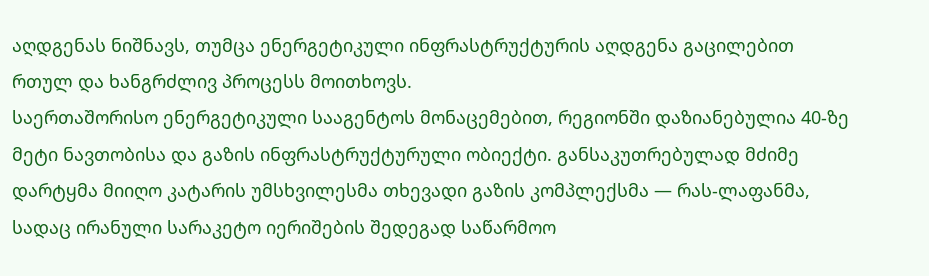აღდგენას ნიშნავს, თუმცა ენერგეტიკული ინფრასტრუქტურის აღდგენა გაცილებით რთულ და ხანგრძლივ პროცესს მოითხოვს.
საერთაშორისო ენერგეტიკული სააგენტოს მონაცემებით, რეგიონში დაზიანებულია 40-ზე მეტი ნავთობისა და გაზის ინფრასტრუქტურული ობიექტი. განსაკუთრებულად მძიმე დარტყმა მიიღო კატარის უმსხვილესმა თხევადი გაზის კომპლექსმა — რას-ლაფანმა, სადაც ირანული სარაკეტო იერიშების შედეგად საწარმოო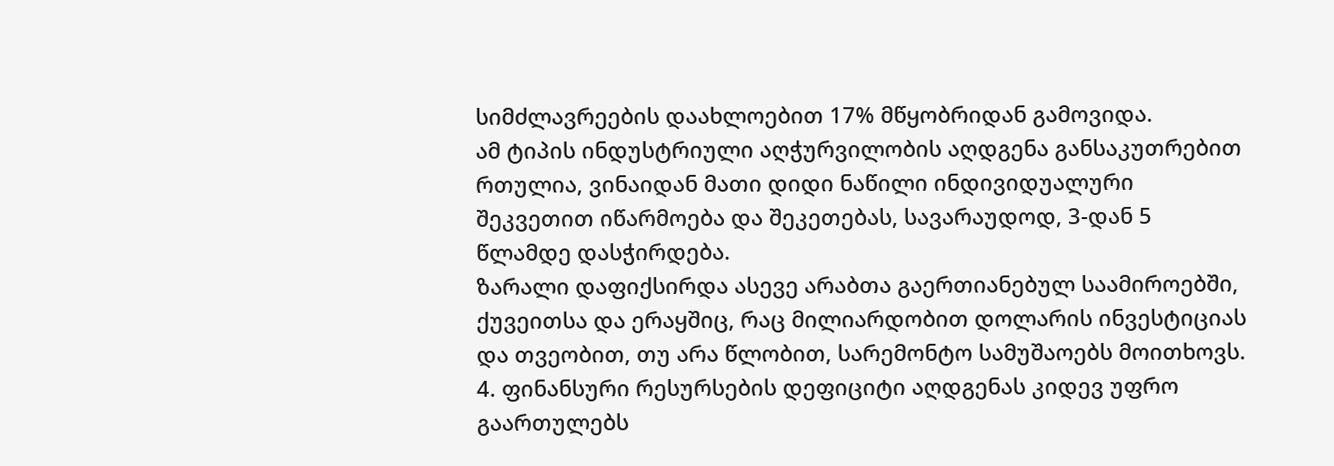სიმძლავრეების დაახლოებით 17% მწყობრიდან გამოვიდა.
ამ ტიპის ინდუსტრიული აღჭურვილობის აღდგენა განსაკუთრებით რთულია, ვინაიდან მათი დიდი ნაწილი ინდივიდუალური შეკვეთით იწარმოება და შეკეთებას, სავარაუდოდ, 3-დან 5 წლამდე დასჭირდება.
ზარალი დაფიქსირდა ასევე არაბთა გაერთიანებულ საამიროებში, ქუვეითსა და ერაყშიც, რაც მილიარდობით დოლარის ინვესტიციას და თვეობით, თუ არა წლობით, სარემონტო სამუშაოებს მოითხოვს.
4. ფინანსური რესურსების დეფიციტი აღდგენას კიდევ უფრო გაართულებს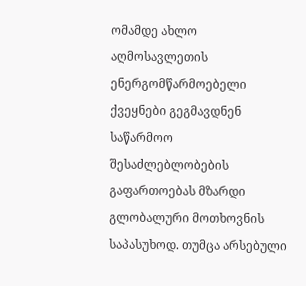ომამდე ახლო აღმოსავლეთის ენერგომწარმოებელი ქვეყნები გეგმავდნენ საწარმოო შესაძლებლობების გაფართოებას მზარდი გლობალური მოთხოვნის საპასუხოდ. თუმცა არსებული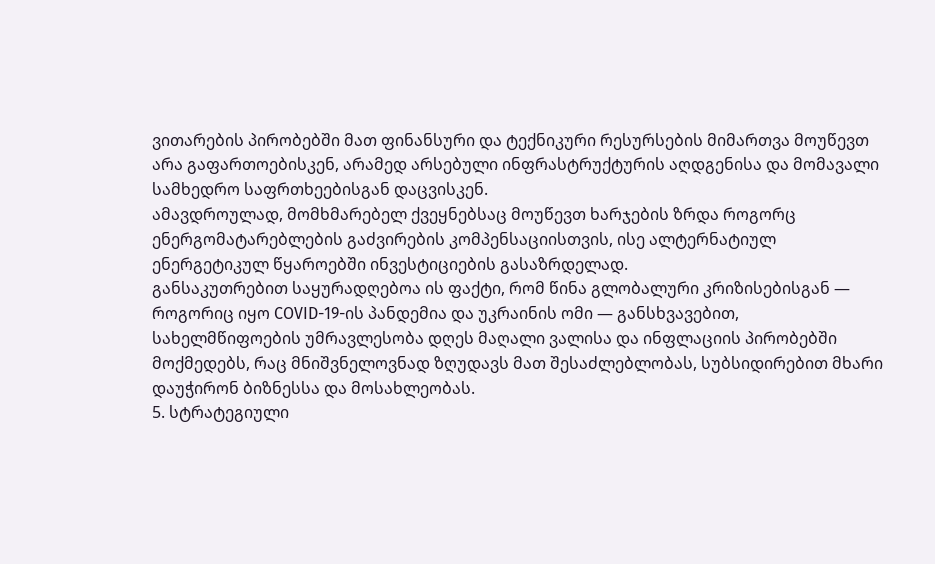ვითარების პირობებში მათ ფინანსური და ტექნიკური რესურსების მიმართვა მოუწევთ არა გაფართოებისკენ, არამედ არსებული ინფრასტრუქტურის აღდგენისა და მომავალი სამხედრო საფრთხეებისგან დაცვისკენ.
ამავდროულად, მომხმარებელ ქვეყნებსაც მოუწევთ ხარჯების ზრდა როგორც ენერგომატარებლების გაძვირების კომპენსაციისთვის, ისე ალტერნატიულ ენერგეტიკულ წყაროებში ინვესტიციების გასაზრდელად.
განსაკუთრებით საყურადღებოა ის ფაქტი, რომ წინა გლობალური კრიზისებისგან — როგორიც იყო COVID-19-ის პანდემია და უკრაინის ომი — განსხვავებით, სახელმწიფოების უმრავლესობა დღეს მაღალი ვალისა და ინფლაციის პირობებში მოქმედებს, რაც მნიშვნელოვნად ზღუდავს მათ შესაძლებლობას, სუბსიდირებით მხარი დაუჭირონ ბიზნესსა და მოსახლეობას.
5. სტრატეგიული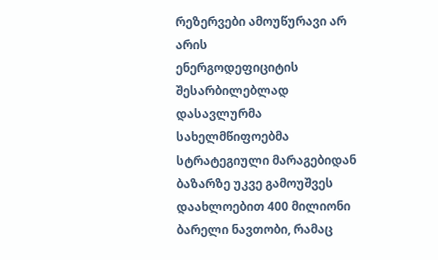რეზერვები ამოუწურავი არ არის
ენერგოდეფიციტის შესარბილებლად დასავლურმა სახელმწიფოებმა სტრატეგიული მარაგებიდან ბაზარზე უკვე გამოუშვეს დაახლოებით 400 მილიონი ბარელი ნავთობი, რამაც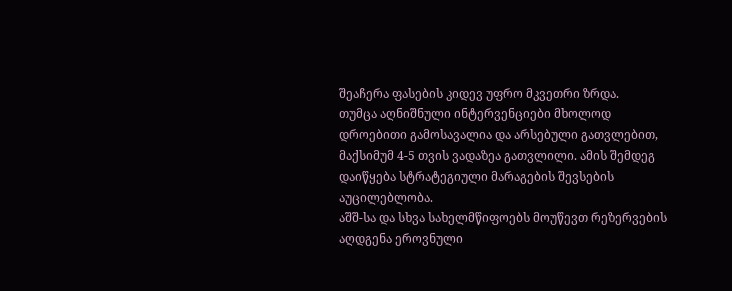შეაჩერა ფასების კიდევ უფრო მკვეთრი ზრდა.
თუმცა აღნიშნული ინტერვენციები მხოლოდ დროებითი გამოსავალია და არსებული გათვლებით, მაქსიმუმ 4-5 თვის ვადაზეა გათვლილი. ამის შემდეგ დაიწყება სტრატეგიული მარაგების შევსების აუცილებლობა.
აშშ-სა და სხვა სახელმწიფოებს მოუწევთ რეზერვების აღდგენა ეროვნული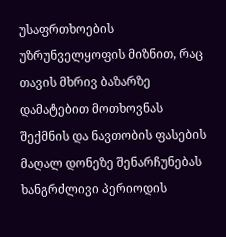უსაფრთხოების უზრუნველყოფის მიზნით, რაც თავის მხრივ ბაზარზე დამატებით მოთხოვნას შექმნის და ნავთობის ფასების მაღალ დონეზე შენარჩუნებას ხანგრძლივი პერიოდის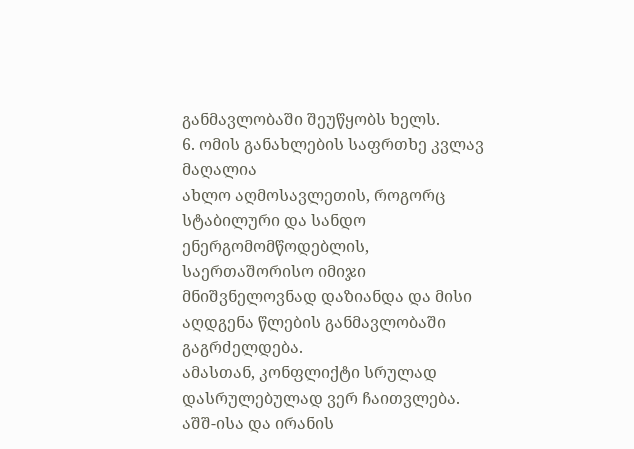განმავლობაში შეუწყობს ხელს.
6. ომის განახლების საფრთხე კვლავ მაღალია
ახლო აღმოსავლეთის, როგორც სტაბილური და სანდო ენერგომომწოდებლის, საერთაშორისო იმიჯი მნიშვნელოვნად დაზიანდა და მისი აღდგენა წლების განმავლობაში გაგრძელდება.
ამასთან, კონფლიქტი სრულად დასრულებულად ვერ ჩაითვლება. აშშ-ისა და ირანის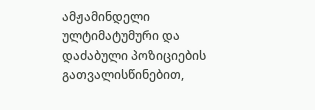ამჟამინდელი ულტიმატუმური და დაძაბული პოზიციების გათვალისწინებით,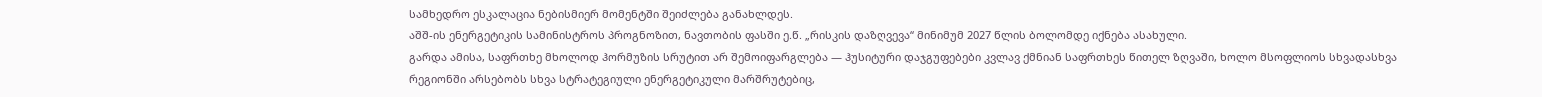სამხედრო ესკალაცია ნებისმიერ მომენტში შეიძლება განახლდეს.
აშშ-ის ენერგეტიკის სამინისტროს პროგნოზით, ნავთობის ფასში ე.წ. „რისკის დაზღვევა“ მინიმუმ 2027 წლის ბოლომდე იქნება ასახული.
გარდა ამისა, საფრთხე მხოლოდ ჰორმუზის სრუტით არ შემოიფარგლება — ჰუსიტური დაჯგუფებები კვლავ ქმნიან საფრთხეს წითელ ზღვაში, ხოლო მსოფლიოს სხვადასხვა რეგიონში არსებობს სხვა სტრატეგიული ენერგეტიკული მარშრუტებიც,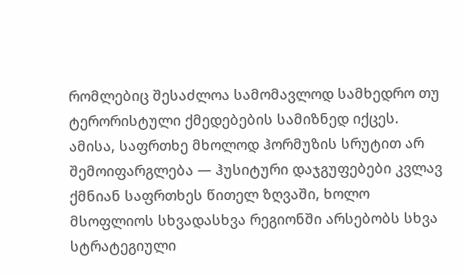რომლებიც შესაძლოა სამომავლოდ სამხედრო თუ ტერორისტული ქმედებების სამიზნედ იქცეს.
ამისა, საფრთხე მხოლოდ ჰორმუზის სრუტით არ შემოიფარგლება — ჰუსიტური დაჯგუფებები კვლავ ქმნიან საფრთხეს წითელ ზღვაში, ხოლო მსოფლიოს სხვადასხვა რეგიონში არსებობს სხვა სტრატეგიული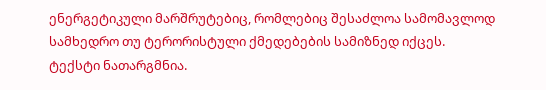ენერგეტიკული მარშრუტებიც, რომლებიც შესაძლოა სამომავლოდ სამხედრო თუ ტერორისტული ქმედებების სამიზნედ იქცეს.
ტექსტი ნათარგმნია.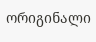ორიგინალი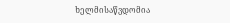ხელმისაწვდომია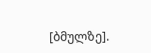[ბმულზე].